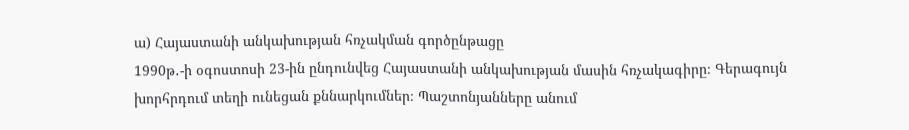ա) Հայաստանի անկախության հռչակման գործընթացը
1990թ․-ի օգոստոսի 23-ին ընդունվեց Հայաստանի անկախության մասին հռչակագիրը։ Գերագույն խորհրդում տեղի ունեցան քննարկումներ։ Պաշտոնյանները անում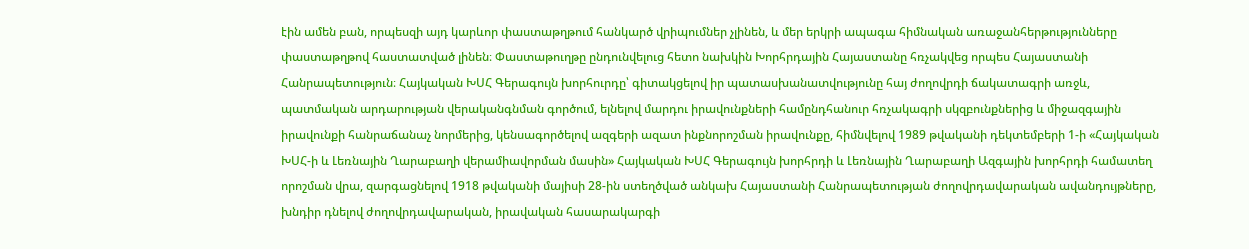էին ամեն բան, որպեսզի այդ կարևոր փաստաթղթում հանկարծ վրիպումներ չլինեն, և մեր երկրի ապագա հիմնական առաջանհերթությունները փաստաթղթով հաստատված լինեն։ Փաստաթուղթը ընդունվելուց հետո նախկին Խորհրդային Հայաստանը հռչակվեց որպես Հայաստանի Հանրապետություն։ Հայկական ԽՍՀ Գերագույն խորհուրդը՝ գիտակցելով իր պատասխանատվությունը հայ ժողովրդի ճակատագրի առջև, պատմական արդարության վերականգնման գործում, ելնելով մարդու իրավունքների համընդհանուր հռչակագրի սկզբունքներից և միջազգային իրավունքի հանրաճանաչ նորմերից, կենսագործելով ազգերի ազատ ինքնորոշման իրավունքը, հիմնվելով 1989 թվականի դեկտեմբերի 1-ի «Հայկական ԽՍՀ-ի և Լեռնային Ղարաբաղի վերամիավորման մասին» Հայկական ԽՍՀ Գերագույն խորհրդի և Լեռնային Ղարաբաղի Ազգային խորհրդի համատեղ որոշման վրա, զարգացնելով 1918 թվականի մայիսի 28-ին ստեղծված անկախ Հայաստանի Հանրապետության ժողովրդավարական ավանդույթները, խնդիր դնելով ժողովրդավարական, իրավական հասարակարգի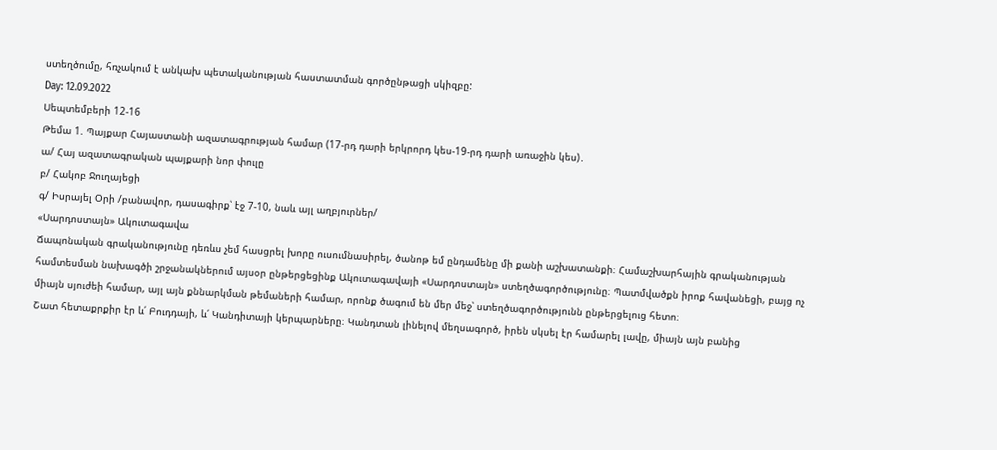ստեղծումը, հռչակում է անկախ պետականության հաստատման գործընթացի սկիզբը:
Day: 12.09.2022
Սեպտեմբերի 12-16
Թեմա 1. Պայքար Հայաստանի ազատագրության համար (17-րդ դարի երկրորդ կես-19-րդ դարի առաջին կես)․
ա/ Հայ ազատագրական պայքարի նոր փուլը
բ/ Հակոբ Ջուղայեցի
գ/ Իսրայել Օրի /բանավոր, դասագիրք՝ էջ 7-10, նաև այլ աղբյուրներ/
«Սարդոստայն» Ակուտագավա
Ճապոնական գրականությունը դեռևս չեմ հասցրել խորը ուսումնասիրել, ծանոթ եմ ընդամենը մի քանի աշխատանքի։ Համաշխարհային գրականության համտեսման նախագծի շրջանակներում այսօր ընթերցեցինք Ակուտագավայի «Սարդոստայն» ստեղծագործությունը։ Պատմվածքն իրոք հավանեցի, բայց ոչ միայն սյուժեի համար, այլ այն քննարկման թեմաների համար, որոնք ծագում են մեր մեջ՝ ստեղծագործությունն ընթերցելուց հետո։
Շատ հետաքրքիր էր և՛ Բուդդայի, և՛ Կանդիտայի կերպարները։ Կանդտան լինելով մեղսագործ, իրեն սկսել էր համարել լավը, միայն այն բանից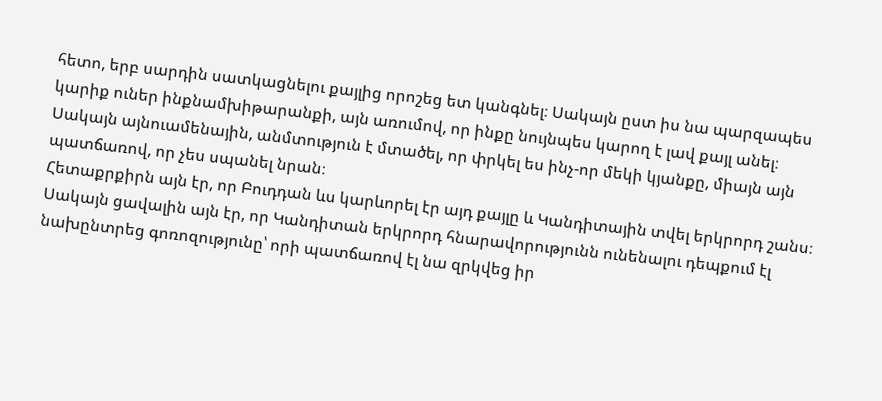հետո, երբ սարդին սատկացնելու քայլից որոշեց ետ կանգնել։ Սակայն ըստ իս նա պարզապես կարիք ուներ ինքնամխիթարանքի, այն առումով, որ ինքը նույնպես կարող է լավ քայլ անել։ Սակայն այնուամենային, անմտություն է մտածել, որ փրկել ես ինչ-որ մեկի կյանքը, միայն այն պատճառով, որ չես սպանել նրան։
Հետաքրքիրն այն էր, որ Բուդդան ևս կարևորել էր այդ քայլը և Կանդիտային տվել երկրորդ շանս։ Սակայն ցավալին այն էր, որ Կանդիտան երկրորդ հնարավորությունն ունենալու դեպքում էլ նախընտրեց գոռոզությունը՝ որի պատճառով էլ նա զրկվեց իր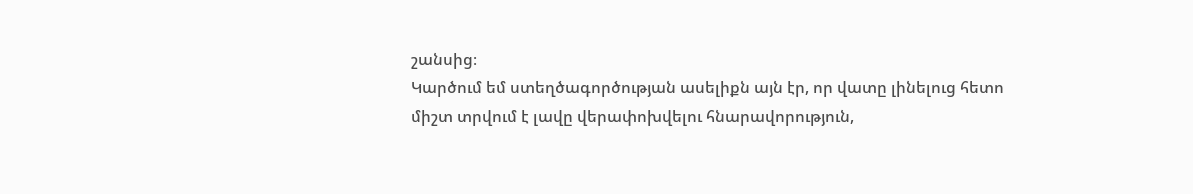շանսից։
Կարծում եմ ստեղծագործության ասելիքն այն էր, որ վատը լինելուց հետո միշտ տրվում է լավը վերափոխվելու հնարավորություն,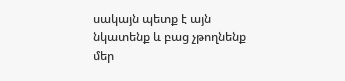սակայն պետք է այն նկատենք և բաց չթողնենք մեր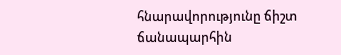հնարավորությունը ճիշտ ճանապարհին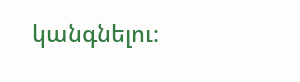կանգնելու։